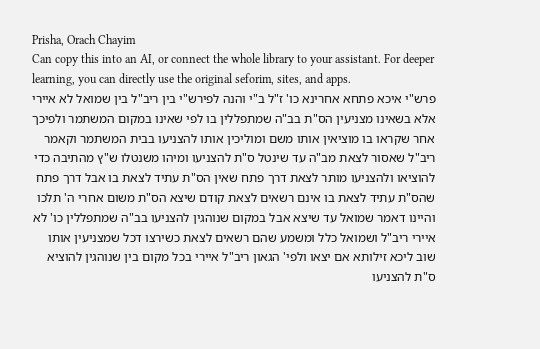Prisha, Orach Chayim
Can copy this into an AI, or connect the whole library to your assistant. For deeper learning, you can directly use the original seforim, sites, and apps.
פרש"י איכא פתחא אחרינא כו' ז"ל ב"י והנה לפירש"י בין ריב"ל בין שמואל לא איירי אלא בשאינו מצניעין הס"ת בב"ה שמתפללין בו לפי שאינו במקום המשתמר ולפיכך אחר שקראו בו מוציאין אותו משם ומוליכין אותו להצניעו בבית המשתמר וקאמר ריב"ל שאסור לצאת מב"ה עד שינטל ס"ת להצניעו ומיהו משנטלו ש"ץ מהתיבה כדי להוציאו ולהצניעו מותר לצאת דרך פתח שאין הס"ת עתיד לצאת בו אבל דרך פתח שהס"ת עתיד לצאת בו אינם רשאים לצאת קודם שיצא הס"ת משום אחרי ה' תלכו והיינו דאמר שמואל עד שיצא אבל במקום שנוהגין להצניעו בב"ה שמתפללין כו' לא איירי ריב"ל ושמואל כלל ומשמע שהם רשאים לצאת כשירצו דכל שמצניעין אותו שוב ליכא זילותא אם יצאו ולפי' הגאון ריב"ל איירי בכל מקום בין שנוהגין להוציא ס"ת להצניעו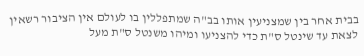בבית אחר בין שמצניעין אותו בב"ה שמתפללין בו לעולם אין הציבור רשאין לצאת עד שינטל ס"ת כדי להצניעו ומיהו משנטל ס"ת מעל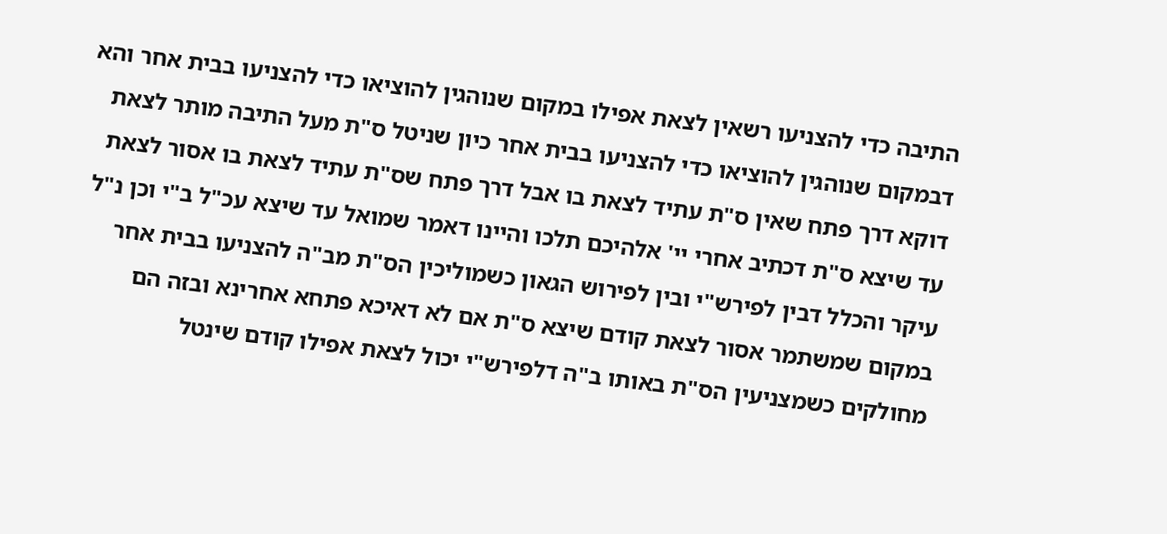התיבה כדי להצניעו רשאין לצאת אפילו במקום שנוהגין להוציאו כדי להצניעו בבית אחר והא דבמקום שנוהגין להוציאו כדי להצניעו בבית אחר כיון שניטל ס"ת מעל התיבה מותר לצאת דוקא דרך פתח שאין ס"ת עתיד לצאת בו אבל דרך פתח שס"ת עתיד לצאת בו אסור לצאת עד שיצא ס"ת דכתיב אחרי יי' אלהיכם תלכו והיינו דאמר שמואל עד שיצא עכ"ל ב"י וכן נ"ל עיקר והכלל דבין לפירש"י ובין לפירוש הגאון כשמוליכין הס"ת מב"ה להצניעו בבית אחר במקום שמשתמר אסור לצאת קודם שיצא ס"ת אם לא דאיכא פתחא אחרינא ובזה הם מחולקים כשמצניעין הס"ת באותו ב"ה דלפירש"י יכול לצאת אפילו קודם שינטל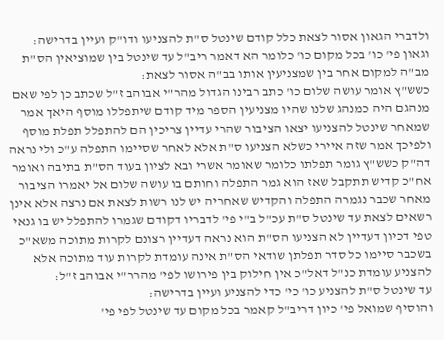ולדברי הגאון אסור לצאת כלל קודם שינטל ס"ת להצניעו ודו"ק ועיין בדרישה:
וגאון פי' כו' בכל מקום כו' כלומר הא דאמר ריב"ל עד שינטל בין שמוציאין הס"ת מב"ה למקום אחר בין שמצניעין אותו בב"ה אסור לצאת:
כשש"ץ אומר עושה שלום כו' כתב רבינו הגדול מהר"י אבוהב ז"ל שכתב כן לפי שאם מנהגם היה כמנהג שלנו שהיו מצניעין הספר מיד קודם שיתפללו מוסף היאך אמר שמאחר שינטל להצניעו יצאו הציבור שהרי עדיין צריכין הם להתפלל תפלת מוסף ולפיכך אמר שזה איירי כשלא הצניעו ס"ת אלא לאחר שסיימו התפלה ע"כ ולי נראה דה"ק כשש"ץ גומר תפלתו כלומר שאומר אשרי ובא לציון בעוד הס"ת בתיבה ואומר אח"כ קדיש תתקבל שאז הוא גמר התפלה וחותם בו עושה שלום אל יאמרו הציבור מאחר שכבר נגמרה התפלה והקדיש שאחריה יש לנו רשות לצאת אם נרצה אלא אינן רשאים לצאת עד שינטל ס"ת עכ"ל ב"י פי' לדבריו דקודם שגמרו להתפלל יש בו גנאי טפי דכיון דעדיין לא הצניעו הס"ת הוא נראה דעדיין רצונם לקרות מתוכה משא"כ בשכבר סיימו כל סדר תפלתן שודאי הס"ת אינה עומדת לקרות עוד מתוכה אלא להצניע עומדת כנ"ל דאל"כ אין חילוק בין פירושו לפי' מהרר"י אבוהב ז"ל:
עד שינטל ס"ת להצניע כו' כי' כדי להצניע ועיין בדרישה:
והוסיף שמואל פי' כיון דריב"ל קאמר בכל מקום עד שינטל לפי פי'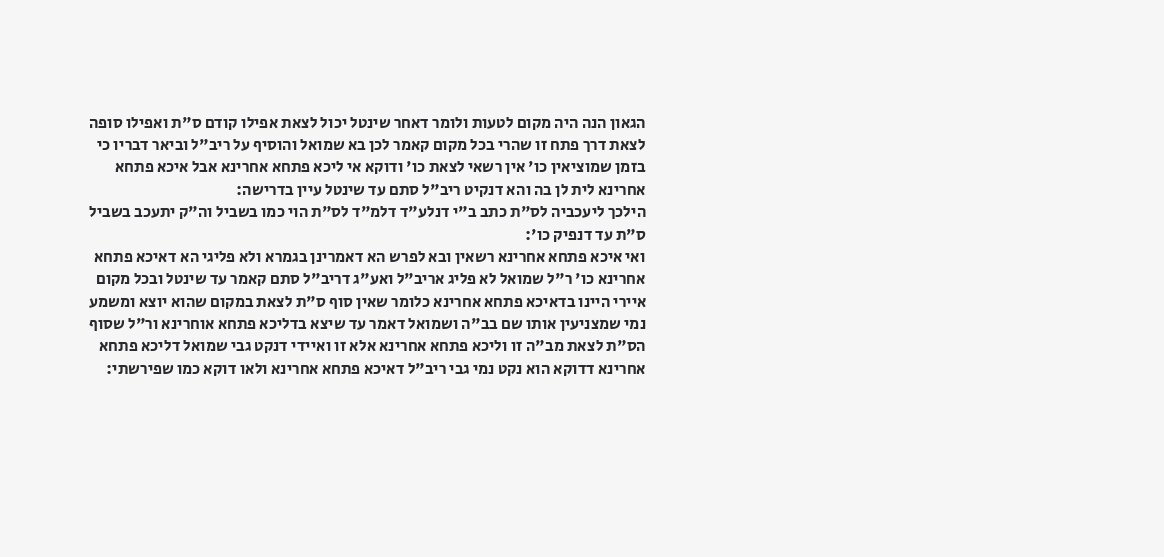הגאון הנה היה מקום לטעות ולומר דאחר שינטל יכול לצאת אפילו קודם ס"ת ואפילו סופה לצאת דרך פתח זו שהרי בכל מקום קאמר לכן בא שמואל והוסיף על ריב"ל וביאר דבריו כי בזמן שמוציאין כו' אין רשאי לצאת כו' ודוקא אי ליכא פתחא אחרינא אבל איכא פתחא אחרינא לית לן בה והא דנקיט ריב"ל סתם עד שינטל עיין בדרישה:
הילכך ליעכביה לס"ת כתב ב"י דנלע"ד דלמ"ד לס"ת הוי כמו בשביל וה"ק יתעכב בשביל ס"ת עד דנפיק כו':
ואי איכא פתחא אחרינא רשאין ובא לפרש הא דאמרינן בגמרא ולא פליגי הא דאיכא פתחא אחרינא כו' ר"ל שמואל לא פליג אריב"ל ואע"ג דריב"ל סתם קאמר עד שינטל ובכל מקום איירי היינו בדאיכא פתחא אחרינא כלומר שאין סוף ס"ת לצאת במקום שהוא יוצא ומשמע נמי שמצניעין אותו שם בב"ה ושמואל דאמר עד שיצא בדליכא פתחא אוחרינא ור"ל שסוף הס"ת לצאת מב"ה זו וליכא פתחא אחרינא אלא זו ואיידי דנקט גבי שמואל דליכא פתחא אחרינא דדוקא הוא נקט נמי גבי ריב"ל דאיכא פתחא אחרינא ולאו דוקא כמו שפירשתי: